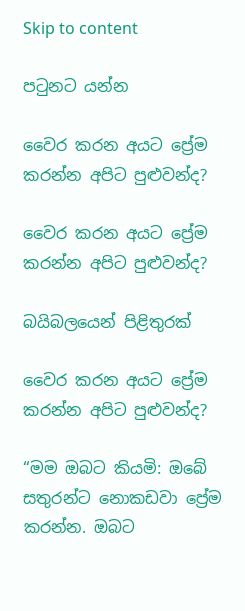Skip to content

පටුනට යන්න

වෛර කරන අයට ප්‍රේම කරන්න අපිට පුළුවන්ද?

වෛර කරන අයට ප්‍රේම කරන්න අපිට පුළුවන්ද?

බයිබලයෙන් පිළිතුරක්

වෛර කරන අයට ප්‍රේම කරන්න අපිට පුළුවන්ද?

“මම ඔබට කියමි: ඔබේ සතුරන්ට නොකඩවා ප්‍රේම කරන්න. ඔබට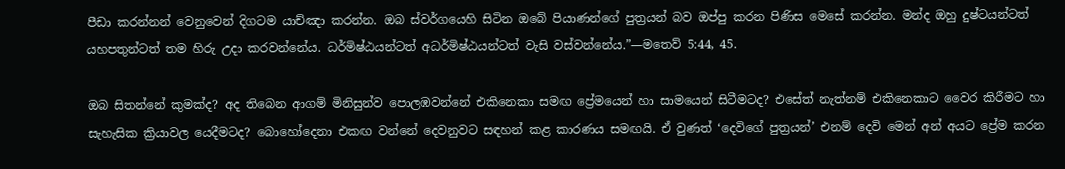පීඩා කරන්නන් වෙනුවෙන් දිගටම යාච්ඤා කරන්න. ඔබ ස්වර්ගයෙහි සිටින ඔබේ පියාණන්ගේ පුත්‍රයන් බව ඔප්පු කරන පිණිස මෙසේ කරන්න. මන්ද ඔහු දුෂ්ටයන්ටත් යහපතුන්ටත් තම හිරු උදා කරවන්නේය. ධර්මිෂ්ඨයන්ටත් අධර්මිෂ්ඨයන්ටත් වැසි වස්වන්නේය.”—මතෙව් 5:44, 45.

ඔබ සිතන්නේ කුමක්ද? අද තිබෙන ආගම් මිනිසුන්ව පොලඹවන්නේ එකිනෙකා සමඟ ප්‍රේමයෙන් හා සාමයෙන් සිටීමටද? එසේත් නැත්නම් එකිනෙකාට වෛර කිරීමට හා සැහැසික ක්‍රියාවල යෙදීමටද? බොහෝදෙනා එකඟ වන්නේ දෙවනුවට සඳහන් කළ කාරණය සමඟයි. ඒ වුණත් ‘දෙවිගේ පුත්‍රයන්’ එනම් දෙවි මෙන් අන් අයට ප්‍රේම කරන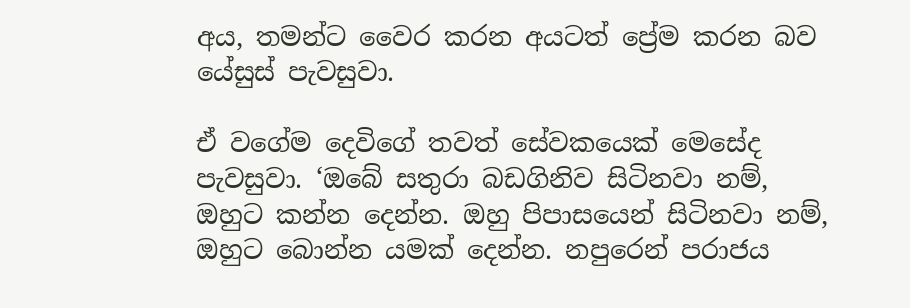අය, තමන්ට වෛර කරන අයටත් ප්‍රේම කරන බව යේසුස් පැවසුවා.

ඒ වගේම දෙවිගේ තවත් සේවකයෙක් මෙසේද පැවසුවා. ‘ඔබේ සතුරා බඩගිනිව සිටිනවා නම්, ඔහුට කන්න දෙන්න. ඔහු පිපාසයෙන් සිටිනවා නම්, ඔහුට බොන්න යමක් දෙන්න. නපුරෙන් පරාජය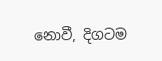නොවී, දිගටම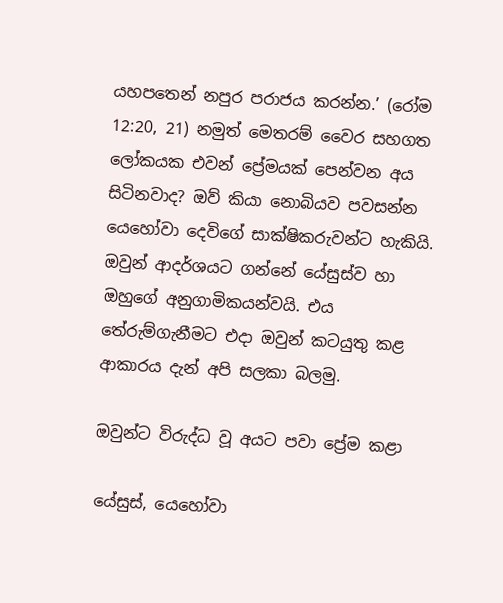යහපතෙන් නපුර පරාජය කරන්න.’ (රෝම 12:20, 21) නමුත් මෙතරම් වෛර සහගත ලෝකයක එවන් ප්‍රේමයක් පෙන්වන අය සිටිනවාද? ඔව් කියා නොබියව පවසන්න යෙහෝවා දෙවිගේ සාක්ෂිකරුවන්ට හැකියි. ඔවුන් ආදර්ශයට ගන්නේ යේසුස්ව හා ඔහුගේ අනුගාමිකයන්වයි. එය තේරුම්ගැනීමට එදා ඔවුන් කටයුතු කළ ආකාරය දැන් අපි සලකා බලමු.

ඔවුන්ට විරුද්ධ වූ අයට පවා ප්‍රේම කළා

යේසුස්, යෙහෝවා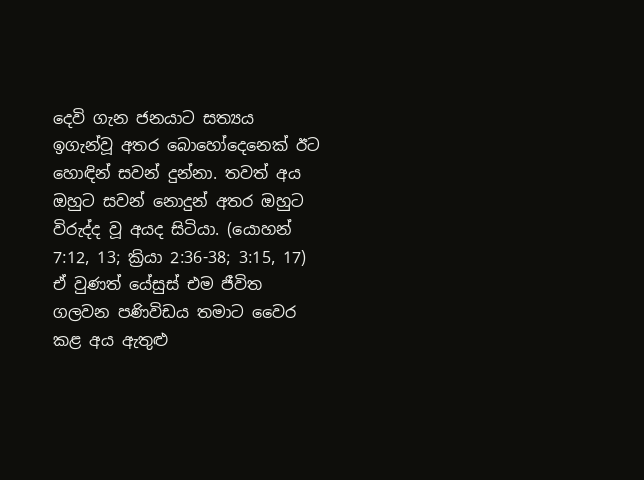දෙවි ගැන ජනයාට සත්‍යය ඉගැන්වූ අතර බොහෝදෙනෙක් ඊට හොඳින් සවන් දුන්නා. තවත් අය ඔහුට සවන් නොදුන් අතර ඔහුට විරුද්ද වූ අයද සිටියා. (යොහන් 7:12, 13; ක්‍රියා 2:36-38; 3:15, 17) ඒ වුණත් යේසුස් එම ජීවිත ගලවන පණිවිඩය තමාට වෛර කළ අය ඇතුළු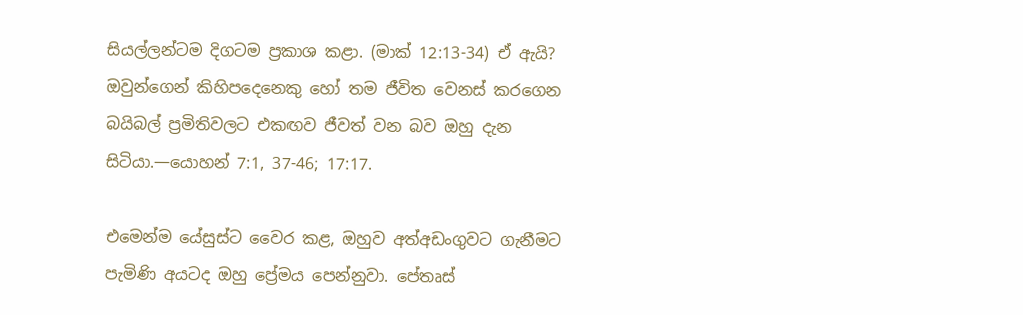සියල්ලන්ටම දිගටම ප්‍රකාශ කළා. (මාක් 12:13-34) ඒ ඇයි? ඔවුන්ගෙන් කිහිපදෙනෙකු හෝ තම ජීවිත වෙනස් කරගෙන බයිබල් ප්‍රමිතිවලට එකඟව ජීවත් වන බව ඔහු දැන සිටියා.—යොහන් 7:1, 37-46; 17:17.

එමෙන්ම යේසුස්ට වෛර කළ, ඔහුව අත්අඩංගුවට ගැනීමට පැමිණි අයටද ඔහු ප්‍රේමය පෙන්නුවා. පේතෘස්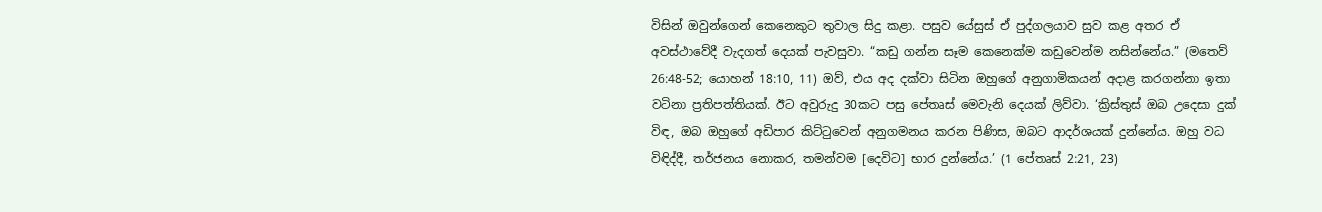විසින් ඔවුන්ගෙන් කෙනෙකුට තුවාල සිදු කළා. පසුව යේසුස් ඒ පුද්ගලයාව සුව කළ අතර ඒ අවස්ථාවේදී වැදගත් දෙයක් පැවසුවා. “කඩු ගන්න සෑම කෙනෙක්ම කඩුවෙන්ම නසින්නේය.” (මතෙව් 26:48-52; යොහන් 18:10, 11) ඔව්, එය අද දක්වා සිටින ඔහුගේ අනුගාමිකයන් අදාළ කරගන්නා ඉතා වටිනා ප්‍රතිපත්තියක්. ඊට අවුරුදු 30කට පසු පේතෘස් මෙවැනි දෙයක් ලිව්වා. ‘ක්‍රිස්තුස් ඔබ උදෙසා දුක් විඳ, ඔබ ඔහුගේ අඩිපාර කිට්ටුවෙන් අනුගමනය කරන පිණිස, ඔබට ආදර්ශයක් දුන්නේය. ඔහු වධ විඳිද්දී, තර්ජනය නොකර, තමන්වම [දෙවිට] භාර දුන්නේය.’ (1 පේතෘස් 2:21, 23)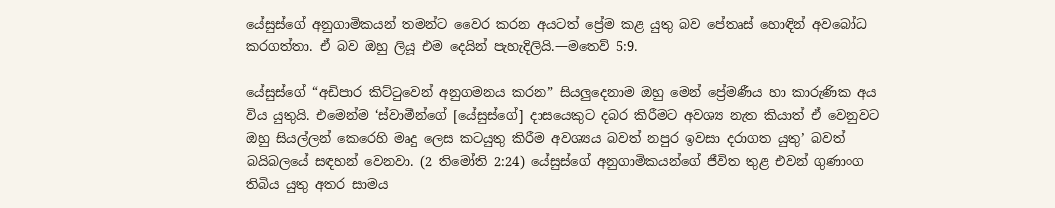යේසුස්ගේ අනුගාමිකයන් තමන්ට වෛර කරන අයටත් ප්‍රේම කළ යුතු බව පේතෘස් හොඳින් අවබෝධ කරගත්තා. ඒ බව ඔහු ලියූ එම දෙයින් පැහැදිලියි.—මතෙව් 5:9.

යේසුස්ගේ “අඩිපාර කිට්ටුවෙන් අනුගමනය කරන” සියලුදෙනාම ඔහු මෙන් ප්‍රේමණීය හා කාරුණික අය විය යුතුයි. එමෙන්ම ‘ස්වාමීන්ගේ [යේසුස්ගේ] දාසයෙකුට දබර කිරීමට අවශ්‍ය නැත කියාත් ඒ වෙනුවට ඔහු සියල්ලන් කෙරෙහි මෘදු ලෙස කටයුතු කිරීම අවශ්‍යය බවත් නපුර ඉවසා දරාගත යුතු’ බවත් බයිබලයේ සඳහන් වෙනවා. (2 තිමෝති 2:24) යේසුස්ගේ අනුගාමිකයන්ගේ ජීවිත තුළ එවන් ගුණාංග තිබිය යුතු අතර සාමය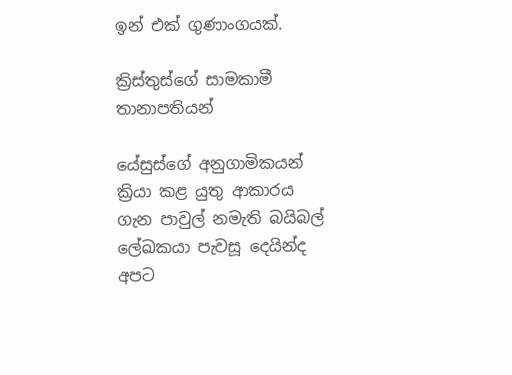ඉන් එක් ගුණාංගයක්.

ක්‍රිස්තුස්ගේ සාමකාමී තානාපතියන්

යේසුස්ගේ අනුගාමිකයන් ක්‍රියා කළ යුතු ආකාරය ගැන පාවුල් නමැති බයිබල් ලේඛකයා පැවසූ දෙයින්ද අපට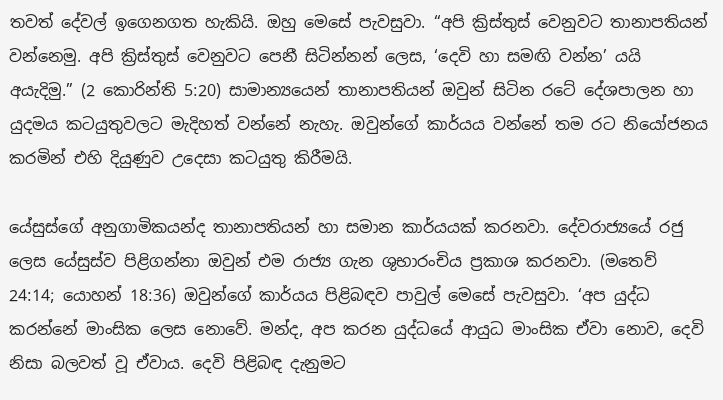තවත් දේවල් ඉගෙනගත හැකියි. ඔහු මෙසේ පැවසුවා. “අපි ක්‍රිස්තුස් වෙනුවට තානාපතියන් වන්නෙමු. අපි ක්‍රිස්තුස් වෙනුවට පෙනී සිටින්නන් ලෙස, ‘දෙවි හා සමඟි වන්න’ යයි අයැදිමු.” (2 කොරින්ති 5:20) සාමාන්‍යයෙන් තානාපතියන් ඔවුන් සිටින රටේ දේශපාලන හා යුදමය කටයුතුවලට මැදිහත් වන්නේ නැහැ. ඔවුන්ගේ කාර්යය වන්නේ තම රට නියෝජනය කරමින් එහි දියුණුව උදෙසා කටයුතු කිරීමයි.

යේසුස්ගේ අනුගාමිකයන්ද තානාපතියන් හා සමාන කාර්යයක් කරනවා. දේවරාජ්‍යයේ රජු ලෙස යේසුස්ව පිළිගන්නා ඔවුන් එම රාජ්‍ය ගැන ශුභාරංචිය ප්‍රකාශ කරනවා. (මතෙව් 24:14; යොහන් 18:36) ඔවුන්ගේ කාර්යය පිළිබඳව පාවුල් මෙසේ පැවසුවා. ‘අප යුද්ධ කරන්නේ මාංසික ලෙස නොවේ. මන්ද, අප කරන යුද්ධයේ ආයුධ මාංසික ඒවා නොව, දෙවි නිසා බලවත් වූ ඒවාය. දෙවි පිළිබඳ දැනුමට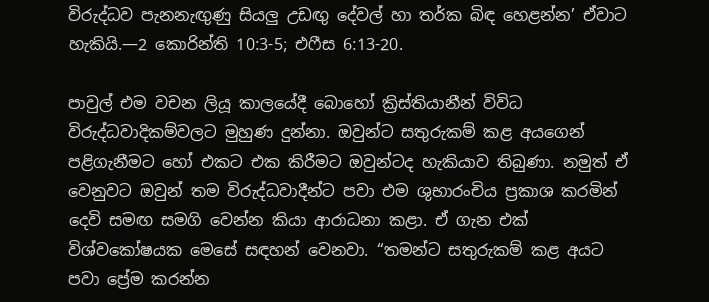විරුද්ධව පැනනැඟුණු සියලු උඩඟු දේවල් හා තර්ක බිඳ හෙළන්න’ ඒවාට හැකියි.—2 කොරින්ති 10:3-5; එෆීස 6:13-20.

පාවුල් එම වචන ලියූ කාලයේදී බොහෝ ක්‍රිස්තියානීන් විවිධ විරුද්ධවාදිකම්වලට මුහුණ දුන්නා. ඔවුන්ට සතුරුකම් කළ අයගෙන් පළිගැනීමට හෝ එකට එක කිරීමට ඔවුන්ටද හැකියාව තිබුණා. නමුත් ඒ වෙනුවට ඔවුන් තම විරුද්ධවාදීන්ට පවා එම ශුභාරංචිය ප්‍රකාශ කරමින් දෙවි සමඟ සමගි වෙන්න කියා ආරාධනා කළා. ඒ ගැන එක් විශ්වකෝෂයක මෙසේ සඳහන් වෙනවා. “තමන්ට සතුරුකම් කළ අයට පවා ප්‍රේම කරන්න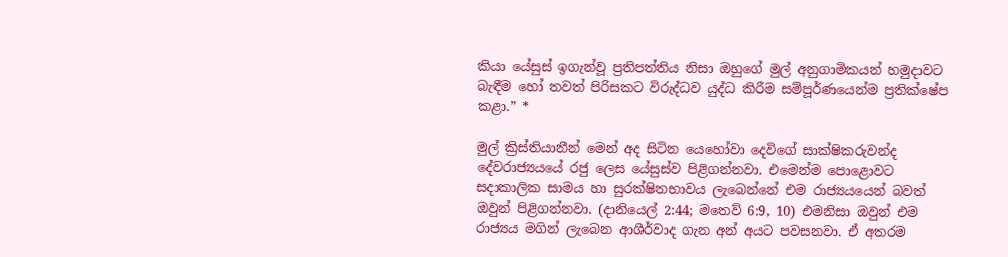කියා යේසුස් ඉගැන්වූ ප්‍රතිපත්තිය නිසා ඔහුගේ මුල් අනුගාමිකයන් හමුදාවට බැඳීම හෝ තවත් පිරිසකට විරුද්ධව යුද්ධ කිරීම සම්පූර්ණයෙන්ම ප්‍රතික්ෂේප කළා.” *

මුල් ක්‍රිස්තියානීන් මෙන් අද සිටින යෙහෝවා දෙවිගේ සාක්ෂිකරුවන්ද දේවරාජ්‍යයයේ රජු ලෙස යේසුස්ව පිළිගන්නවා. එමෙන්ම පොළොවට සදාකාලික සාමය හා සුරක්ෂිතභාවය ලැබෙන්නේ එම රාජ්‍යයයෙන් බවත් ඔවුන් පිළිගන්නවා. (දානියෙල් 2:44; මතෙව් 6:9, 10) එමනිසා ඔවුන් එම රාජ්‍යය මගින් ලැබෙන ආශීර්වාද ගැන අන් අයට පවසනවා. ඒ අතරම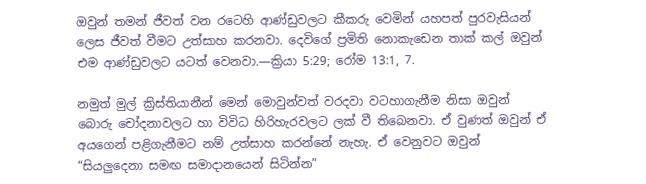ඔවුන් තමන් ජීවත් වන රටෙහි ආණ්ඩුවලට කීකරු වෙමින් යහපත් පුරවැසියන් ලෙස ජීවත් වීමට උත්සාහ කරනවා. දෙවිගේ ප්‍රමිති නොකැඩෙන තාක් කල් ඔවුන් එම ආණ්ඩුවලට යටත් වෙනවා.—ක්‍රියා 5:29; රෝම 13:1, 7.

නමුත් මුල් ක්‍රිස්තියානීන් මෙන් මොවුන්වත් වරදවා වටහාගැනීම නිසා ඔවුන් බොරු චෝදනාවලට හා විවිධ හිරිහැරවලට ලක් වී තිබෙනවා. ඒ වුණත් ඔවුන් ඒ අයගෙන් පළිගැනීමට නම් උත්සාහ කරන්නේ නැහැ. ඒ වෙනුවට ඔවුන් “සියලුදෙනා සමඟ සමාදානයෙන් සිටින්න”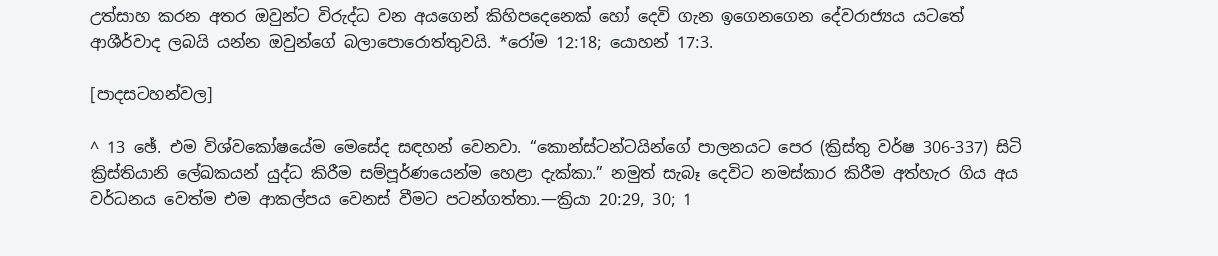උත්සාහ කරන අතර ඔවුන්ට විරුද්ධ වන අයගෙන් කිහිපදෙනෙක් හෝ දෙවි ගැන ඉගෙනගෙන දේවරාජ්‍යය යටතේ ආශීර්වාද ලබයි යන්න ඔවුන්ගේ බලාපොරොත්තුවයි. *රෝම 12:18; යොහන් 17:3.

[පාදසටහන්වල]

^ 13 ඡේ. එම විශ්වකෝෂයේම මෙසේද සඳහන් වෙනවා. “කොන්ස්ටන්ටයින්ගේ පාලනයට පෙර (ක්‍රිස්තු වර්ෂ 306-337) සිටි ක්‍රිස්තියානි ලේඛකයන් යුද්ධ කිරීම සම්පූර්ණයෙන්ම හෙළා දැක්කා.” නමුත් සැබෑ දෙවිට නමස්කාර කිරීම අත්හැර ගිය අය වර්ධනය වෙත්ම එම ආකල්පය වෙනස් වීමට පටන්ගත්තා.—ක්‍රියා 20:29, 30; 1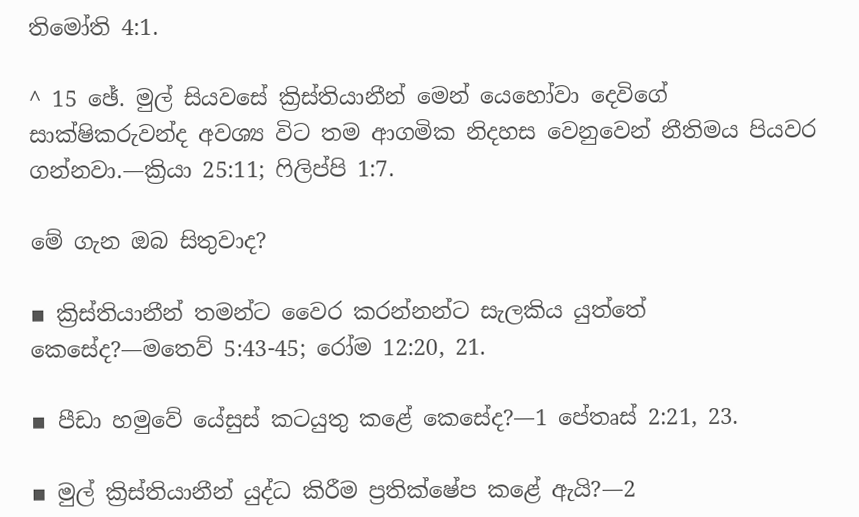තිමෝති 4:1.

^ 15 ඡේ. මුල් සියවසේ ක්‍රිස්තියානීන් මෙන් යෙහෝවා දෙවිගේ සාක්ෂිකරුවන්ද අවශ්‍ය විට තම ආගමික නිදහස වෙනුවෙන් නීතිමය පියවර ගන්නවා.—ක්‍රියා 25:11; ෆිලිප්පි 1:7.

මේ ගැන ඔබ සිතුවාද?

▪ ක්‍රිස්තියානීන් තමන්ට වෛර කරන්නන්ට සැලකිය යුත්තේ කෙසේද?—මතෙව් 5:43-45; රෝම 12:20, 21.

▪ පීඩා හමුවේ යේසුස් කටයුතු කළේ කෙසේද?—1 පේතෘස් 2:21, 23.

▪ මුල් ක්‍රිස්තියානීන් යුද්ධ කිරීම ප්‍රතික්ෂේප කළේ ඇයි?—2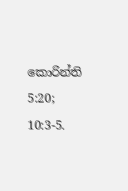කොරින්ති 5:20; 10:3-5.